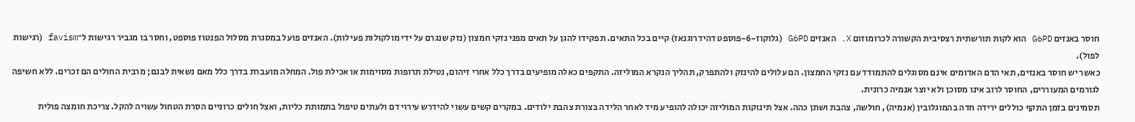חוסר באנזים G6PD הוא לקות תורשתית רצסיבית הקשורה לכרומוזום X. האנזים G6PD (גלוקוז-6-פוספט דהידרוגנאז) קיים בכל התאים. תפקידו להגן על תאים מפני נזקי חמצון (נזק שנגרם על ידי מולקולות פעילות). האנזים פועל במסגרת מסלול הפנטוז פוספט, וחסר בו מגביר רגישות ל־favism (רגישות לפול).
כאשר יש חוסר באנזים, תאי הדם האדומים אינם מסוגלים להתמודד עם נזקי החמצון. הם עלולים להינזק ולהתפרק, תהליך הנקרא המוליזה. התקפים כאלה מופיעים בדרך כלל אחרי זיהום, נטילת תרופות מסוימות או אכילת פול. המחלה מועברת בדרך כלל מאם נשאית לבנם; מרבית החולים הם זכרים. ללא חשיפה לגורמים המעוררים, החוסר לרוב אינו מסוכן ולא יוצר אנמיה כרונית.
תסמינים בזמן התקף כוללים ירידה חדה בהמוגלובין (אנמיה), חולשה, צהבת ושתן כהה. אצל תינוקות המוליזה יכולה להופיע מיד לאחר הלידה בצורת צהבת ילודים. במקרים קשים עשוי להידרש עירוי דם ולעתים טיפול בתמותת כליות, ואצל חולים כרוניים הסרת הטחול עשויה להקל. צריכת חומצה פולית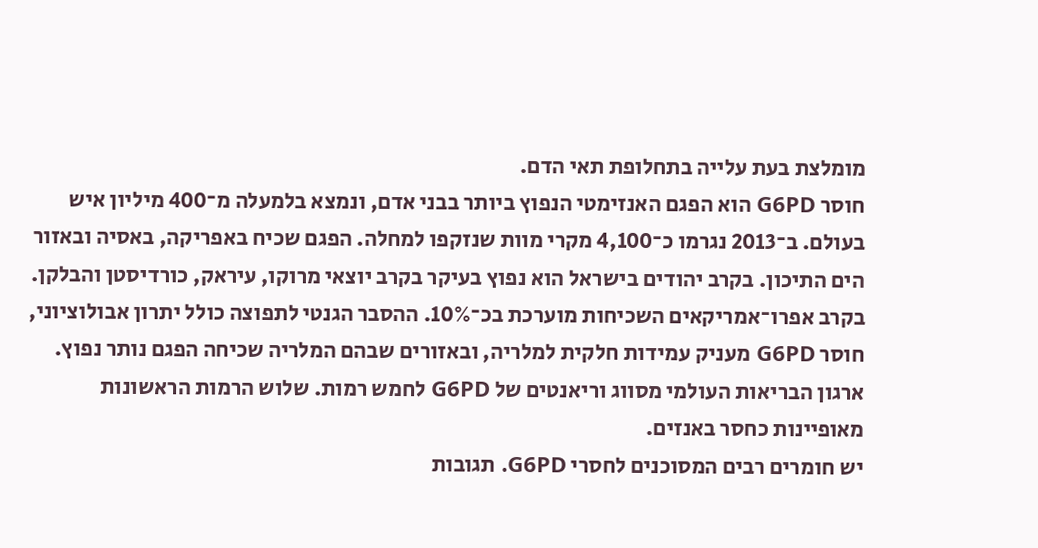מומלצת בעת עלייה בתחלופת תאי הדם.
חוסר G6PD הוא הפגם האנזימטי הנפוץ ביותר בבני אדם, ונמצא בלמעלה מ־400 מיליון איש בעולם. ב־2013 נגרמו כ־4,100 מקרי מוות שנזקפו למחלה. הפגם שכיח באפריקה, באסיה ובאזור הים התיכון. בקרב יהודים בישראל הוא נפוץ בעיקר בקרב יוצאי מרוקו, עיראק, כורדיסטן והבלקן. בקרב אפרו־אמריקאים השכיחות מוערכת בכ־10%. ההסבר הגנטי לתפוצה כולל יתרון אבולוציוני, חוסר G6PD מעניק עמידות חלקית למלריה, ובאזורים שבהם המלריה שכיחה הפגם נותר נפוץ.
ארגון הבריאות העולמי מסווג וריאנטים של G6PD לחמש רמות. שלוש הרמות הראשונות מאופיינות כחסר באנזים.
יש חומרים רבים המסוכנים לחסרי G6PD. תגובות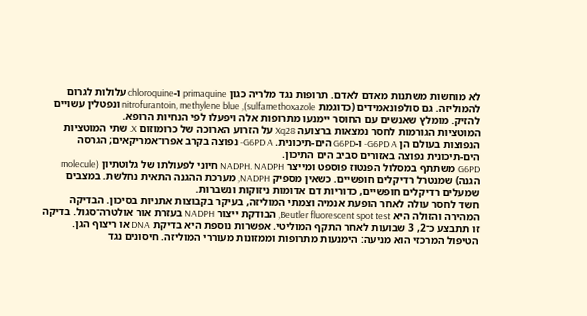לא מוחשות משתנות מאדם לאדם. תרופות נגד מלריה כגון primaquine ו‑chloroquine עלולות לגרום להמוליזה. גם סולפונאמידים (כדוגמת sulfamethoxazole), nitrofurantoin, methylene blue ונפטלין עשויים להזיק. מומלץ שאנשים עם החוסר יימנעו מתרופות אלה ויפעלו לפי הנחיות הרופא.
המוטציות הגורמות לחסר נמצאות ברצועה Xq28 על הזרוע הארוכה של כרומוזום X. שתי המוטציות הנפוצות בעולם הן G6PD A- ו‑G6PD הים-תיכונית. G6PD A- נפוצה בקרב אפרו־אמריקאים; הגרסה הים‑תיכונית נפוצה באזורים סביב הים התיכון.
G6PD משתתף במסלול הפנטוז פוספט ומייצר NADPH. NADPH חיוני לפעולתו של גלוטתיון (molecule הגנה) שמנטרל רדיקלים חופשיים. כשאין מספיק NADPH, מערכת ההגנה התאית נחלשת. במצבים שמעלים רדיקלים חופשיים, כדוריות דם אדומות ניזוקות ונשברות.
חשד לחסר עולה לאחר הופעת אנמיה וצמתי המוליזה, בעיקר בקבוצות אתניות בסיכון. הבדיקה המהירה והזולה היא Beutler fluorescent spot test, הבודקת ייצור NADPH בעזרת אור אולטרה־סגול. בדיקה זו תתבצע כ־2, 3 שבועות לאחר התקף המוליטי. אפשרות נוספת היא בדיקת DNA או ריצוף הגן.
הטיפול המרכזי הוא מניעה: הימנעות מתרופות וממזונות מעוררי המוליזה. חיסונים נגד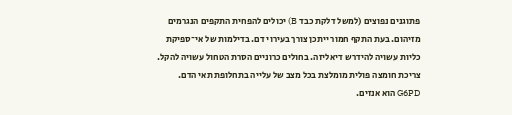פתוגנים נפוצים (למשל דלקת כבד B) יכולים להפחית התקפים הנגרמים מזיהום. בעת התקף חמור ייתכן צורך בעירוי דם. בדילמות של אי־ספיקת כליות עשויה להידרש דיאליזה. בחולים כרוניים הסרת הטחול עשויה להקל. צריכת חומצה פולית מומלצת בכל מצב של עלייה בתחלופת תאי הדם.
G6PD הוא אנזים.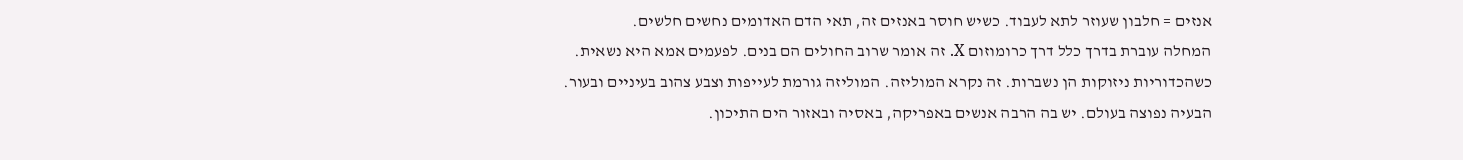אנזים = חלבון שעוזר לתא לעבוד. כשיש חוסר באנזים זה, תאי הדם האדומים נחשים חלשים.
המחלה עוברת בדרך כלל דרך כרומוזום X. זה אומר שרוב החולים הם בנים. לפעמים אמא היא נשאית.
כשהכדוריות ניזוקות הן נשברות. זה נקרא המוליזה. המוליזה גורמת לעייפות וצבע צהוב בעיניים ובעור.
הבעיה נפוצה בעולם. יש בה הרבה אנשים באפריקה, באסיה ובאזור הים התיכון.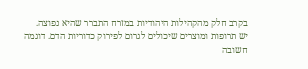בקרב חלק מהקהילות היהודיות במזרח התברר שהיא נפוצה.
יש תרופות ומוצרים שיכולים לגרום לפירוק כדוריות הדם. דוגמה חשובה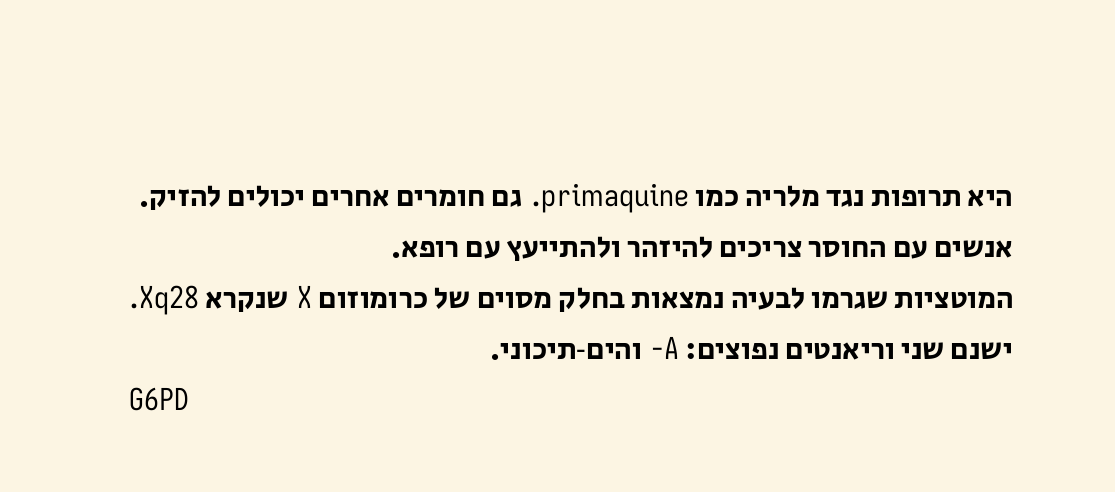היא תרופות נגד מלריה כמו primaquine. גם חומרים אחרים יכולים להזיק. אנשים עם החוסר צריכים להיזהר ולהתייעץ עם רופא.
המוטציות שגרמו לבעיה נמצאות בחלק מסוים של כרומוזום X שנקרא Xq28. ישנם שני וריאנטים נפוצים: A- והים‑תיכוני.
G6PD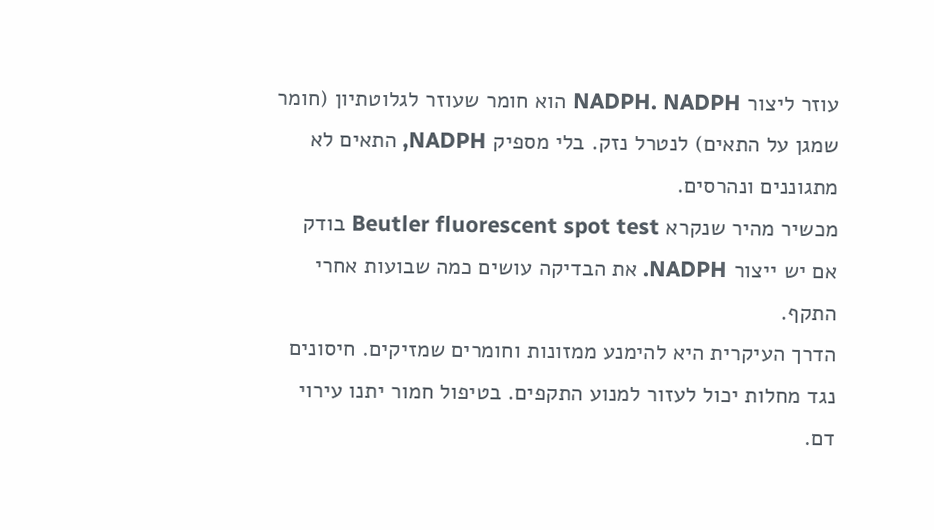עוזר ליצור NADPH. NADPH הוא חומר שעוזר לגלוטתיון (חומר שמגן על התאים) לנטרל נזק. בלי מספיק NADPH, התאים לא מתגוננים ונהרסים.
מכשיר מהיר שנקרא Beutler fluorescent spot test בודק אם יש ייצור NADPH. את הבדיקה עושים כמה שבועות אחרי התקף.
הדרך העיקרית היא להימנע ממזונות וחומרים שמזיקים. חיסונים נגד מחלות יכול לעזור למנוע התקפים. בטיפול חמור יתנו עירוי דם.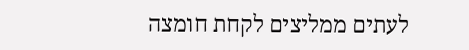לעתים ממליצים לקחת חומצה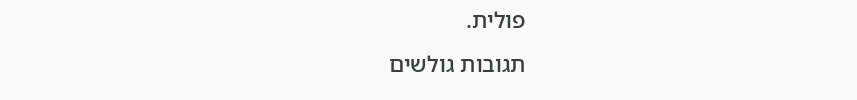פולית.
תגובות גולשים